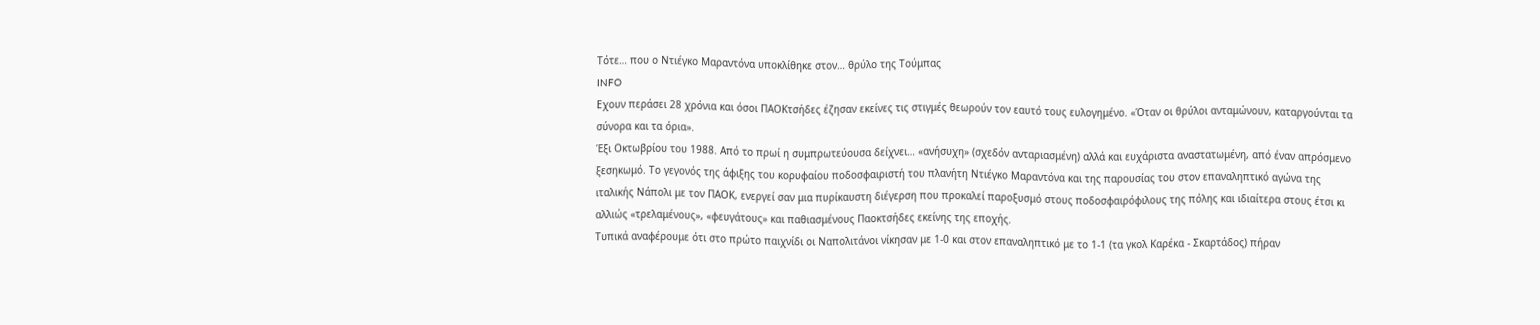Τότε… που ο Ντιέγκο Μαραντόνα υποκλίθηκε στον… θρύλο της Τούμπας
INFO
Εχουν περάσει 28 χρόνια και όσοι ΠΑΟΚτσήδες έζησαν εκείνες τις στιγμές θεωρούν τον εαυτό τους ευλογημένο. «Όταν οι θρύλοι ανταμώνουν, καταργούνται τα σύνορα και τα όρια».
Έξι Οκτωβρίου του 1988. Από το πρωί η συμπρωτεύουσα δείχνει… «ανήσυχη» (σχεδόν ανταριασμένη) αλλά και ευχάριστα αναστατωμένη, από έναν απρόσμενο ξεσηκωμό. Το γεγονός της άφιξης του κορυφαίου ποδοσφαιριστή του πλανήτη Ντιέγκο Μαραντόνα και της παρουσίας του στον επαναληπτικό αγώνα της ιταλικής Νάπολι με τον ΠΑΟΚ, ενεργεί σαν μια πυρίκαυστη διέγερση που προκαλεί παροξυσμό στους ποδοσφαιρόφιλους της πόλης και ιδιαίτερα στους έτσι κι αλλιώς «τρελαμένους», «φευγάτους» και παθιασμένους Παοκτσήδες εκείνης της εποχής.
Τυπικά αναφέρουμε ότι στο πρώτο παιχνίδι οι Ναπολιτάνοι νίκησαν με 1-0 και στον επαναληπτικό με το 1-1 (τα γκολ Καρέκα - Σκαρτάδος) πήραν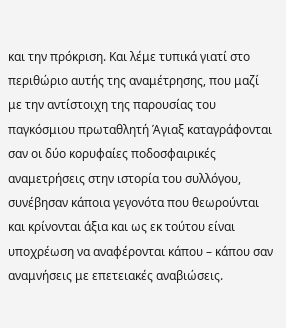και την πρόκριση. Και λέμε τυπικά γιατί στο περιθώριο αυτής της αναμέτρησης, που μαζί με την αντίστοιχη της παρουσίας του παγκόσμιου πρωταθλητή Άγιαξ καταγράφονται σαν οι δύο κορυφαίες ποδοσφαιρικές αναμετρήσεις στην ιστορία του συλλόγου, συνέβησαν κάποια γεγονότα που θεωρούνται και κρίνονται άξια και ως εκ τούτου είναι υποχρέωση να αναφέρονται κάπου – κάπου σαν αναμνήσεις με επετειακές αναβιώσεις.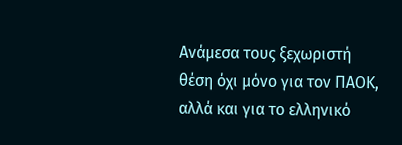Ανάμεσα τους ξεχωριστή θέση όχι μόνο για τον ΠΑΟΚ, αλλά και για το ελληνικό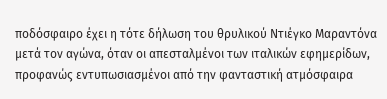ποδόσφαιρο έχει η τότε δήλωση του θρυλικού Ντιέγκο Μαραντόνα μετά τον αγώνα, όταν οι απεσταλμένοι των ιταλικών εφημερίδων, προφανώς εντυπωσιασμένοι από την φανταστική ατμόσφαιρα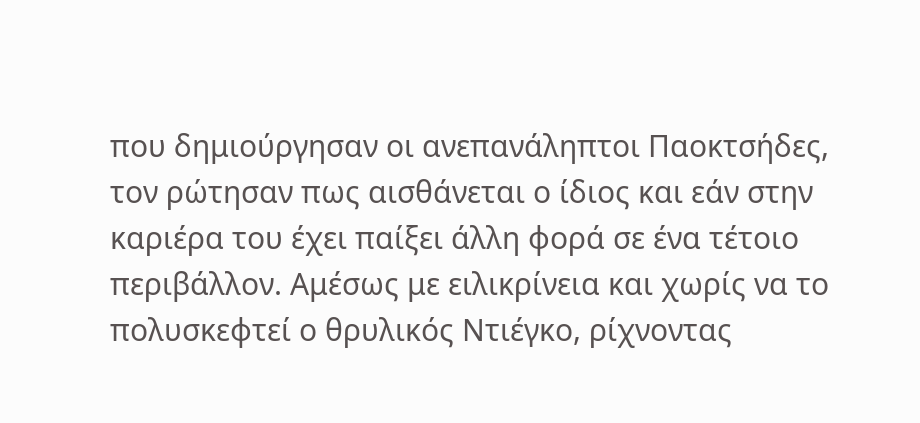που δημιούργησαν οι ανεπανάληπτοι Παοκτσήδες, τον ρώτησαν πως αισθάνεται ο ίδιος και εάν στην καριέρα του έχει παίξει άλλη φορά σε ένα τέτοιο περιβάλλον. Αμέσως με ειλικρίνεια και χωρίς να το πολυσκεφτεί ο θρυλικός Ντιέγκο, ρίχνοντας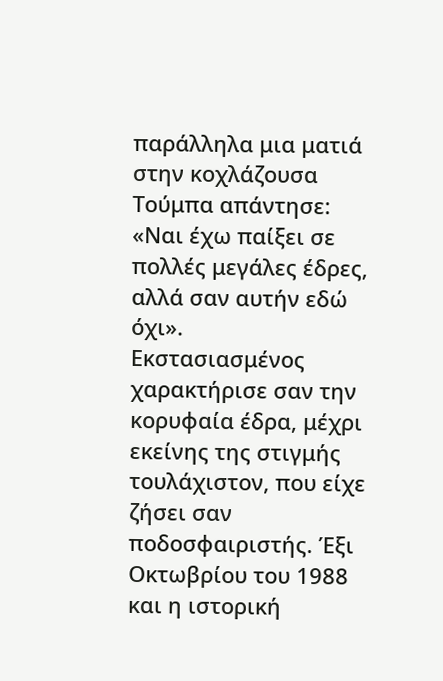παράλληλα μια ματιά στην κοχλάζουσα Τούμπα απάντησε: «Ναι έχω παίξει σε πολλές μεγάλες έδρες, αλλά σαν αυτήν εδώ όχι».
Εκστασιασμένος χαρακτήρισε σαν την κορυφαία έδρα, μέχρι εκείνης της στιγμής τουλάχιστον, που είχε ζήσει σαν ποδοσφαιριστής. Έξι Οκτωβρίου του 1988 και η ιστορική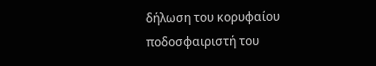δήλωση του κορυφαίου ποδοσφαιριστή του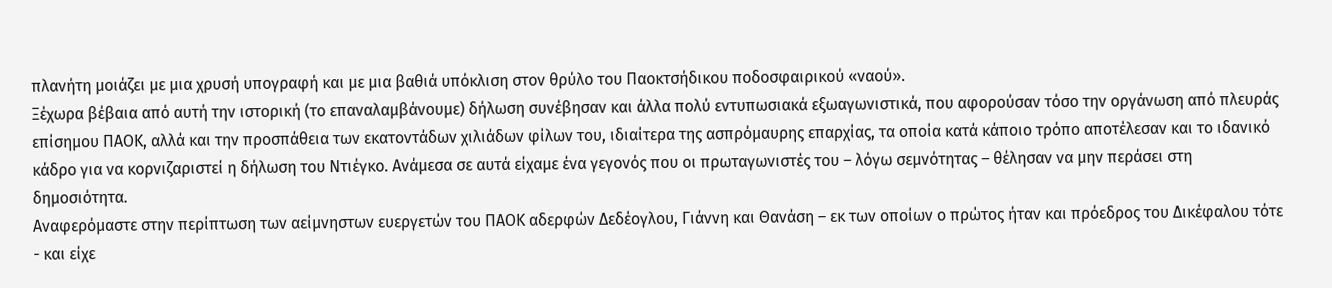πλανήτη μοιάζει με μια χρυσή υπογραφή και με μια βαθιά υπόκλιση στον θρύλο του Παοκτσήδικου ποδοσφαιρικού «ναού».
Ξέχωρα βέβαια από αυτή την ιστορική (το επαναλαμβάνουμε) δήλωση συνέβησαν και άλλα πολύ εντυπωσιακά εξωαγωνιστικά, που αφορούσαν τόσο την οργάνωση από πλευράς επίσημου ΠΑΟΚ, αλλά και την προσπάθεια των εκατοντάδων χιλιάδων φίλων του, ιδιαίτερα της ασπρόμαυρης επαρχίας, τα οποία κατά κάποιο τρόπο αποτέλεσαν και το ιδανικό κάδρο για να κορνιζαριστεί η δήλωση του Ντιέγκο. Ανάμεσα σε αυτά είχαμε ένα γεγονός που οι πρωταγωνιστές του – λόγω σεμνότητας – θέλησαν να μην περάσει στη δημοσιότητα.
Αναφερόμαστε στην περίπτωση των αείμνηστων ευεργετών του ΠΑΟΚ αδερφών Δεδέογλου, Γιάννη και Θανάση – εκ των οποίων ο πρώτος ήταν και πρόεδρος του Δικέφαλου τότε - και είχε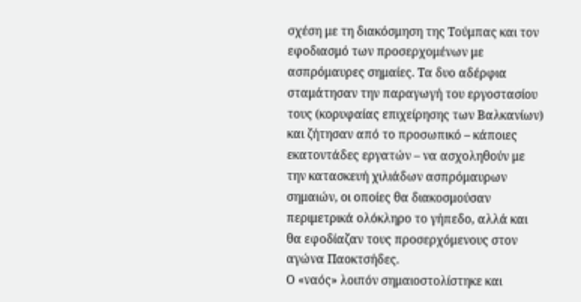σχέση με τη διακόσμηση της Τούμπας και τον εφοδιασμό των προσερχομένων με ασπρόμαυρες σημαίες. Τα δυο αδέρφια σταμάτησαν την παραγωγή του εργοστασίου τους (κορυφαίας επιχείρησης των Βαλκανίων) και ζήτησαν από το προσωπικό – κάποιες εκατοντάδες εργατών – να ασχοληθούν με την κατασκευή χιλιάδων ασπρόμαυρων σημαιών, οι οποίες θα διακοσμούσαν περιμετρικά ολόκληρο το γήπεδο, αλλά και θα εφοδίαζαν τους προσερχόμενους στον αγώνα Παοκτσήδες.
Ο «ναός» λοιπόν σημαιοστολίστηκε και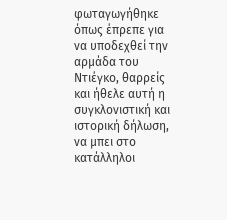φωταγωγήθηκε όπως έπρεπε για να υποδεχθεί την αρμάδα του Ντιέγκο, θαρρείς και ήθελε αυτή η συγκλονιστική και ιστορική δήλωση, να μπει στο κατάλληλοι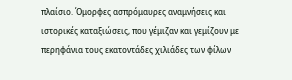πλαίσιο. Όμορφες ασπρόμαυρες αναμνήσεις και ιστορικές καταξιώσεις, που γέμιζαν και γεμίζουν με περηφάνια τους εκατοντάδες χιλιάδες των φίλων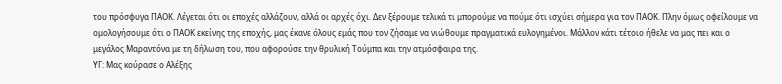του πρόσφυγα ΠΑΟΚ. Λέγεται ότι οι εποχές αλλάζουν, αλλά οι αρχές όχι. Δεν ξέρουμε τελικά τι μπορούμε να πούμε ότι ισχύει σήμερα για τον ΠΑΟΚ. Πλην όμως οφείλουμε να ομολογήσουμε ότι ο ΠΑΟΚ εκείνης της εποχής, μας έκανε όλους εμάς που τον ζήσαμε να νιώθουμε πραγματικά ευλογημένοι. Μάλλον κάτι τέτοιο ήθελε να μας πει και ο μεγάλος Μαραντόνα με τη δήλωση του, που αφορούσε την θρυλική Τούμπα και την ατμόσφαιρα της.
ΥΓ: Μας κούρασε ο Αλέξης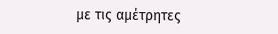με τις αμέτρητες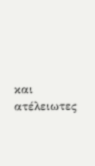και ατέλειωτες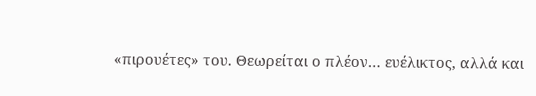«πιρουέτες» του. Θεωρείται ο πλέον… ευέλικτος, αλλά και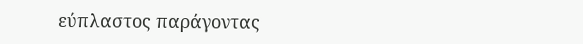εύπλαστος παράγοντας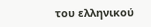του ελληνικού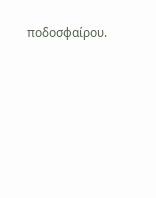ποδοσφαίρου.